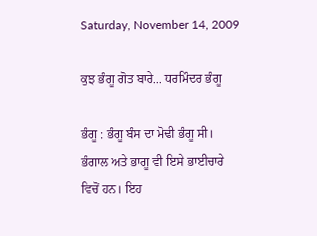Saturday, November 14, 2009

ਕੁਝ ਭੰਗੂ ਗੋਤ ਬਾਰੇ... ਧਰਮਿੰਦਰ ਭੰਗੂ

ਭੰਗੂ : ਭੰਗੂ ਬੰਸ ਦਾ ਮੋਢੀ ਭੰਗੂ ਸੀ। ਭੰਗਾਲ ਅਤੇ ਭਾਗੂ ਵੀ ਇਸੇ ਭਾਈਚਾਰੇ ਵਿਚੋਂ ਹਨ। ਇਹ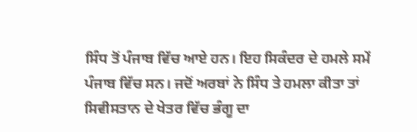ਸਿੰਧ ਤੋਂ ਪੰਜਾਬ ਵਿੱਚ ਆਏ ਹਨ। ਇਹ ਸਿਕੰਦਰ ਦੇ ਹਮਲੇ ਸਮੇਂ ਪੰਜਾਬ ਵਿੱਚ ਸਨ। ਜਦੋਂ ਅਰਬਾਂ ਨੇ ਸਿੰਧ ਤੇ ਹਮਲਾ ਕੀਤਾ ਤਾਂ ਸਿਵੀਸਤਾਨ ਦੇ ਖੇਤਰ ਵਿੱਚ ਭੰਗੂ ਦਾ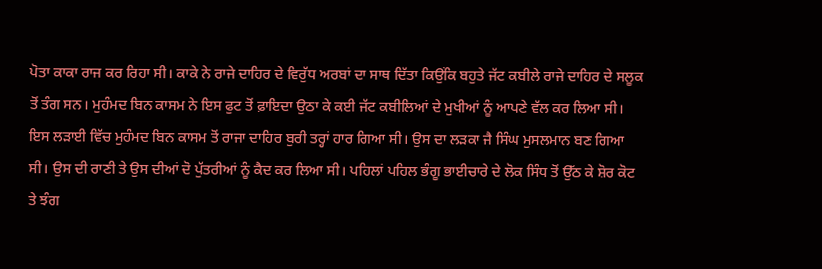ਪੋਤਾ ਕਾਕਾ ਰਾਜ ਕਰ ਰਿਹਾ ਸੀ। ਕਾਕੇ ਨੇ ਰਾਜੇ ਦਾਹਿਰ ਦੇ ਵਿਰੁੱਧ ਅਰਬਾਂ ਦਾ ਸਾਥ ਦਿੱਤਾ ਕਿਉਂਕਿ ਬਹੁਤੇ ਜੱਟ ਕਬੀਲੇ ਰਾਜੇ ਦਾਹਿਰ ਦੇ ਸਲੂਕ ਤੋਂ ਤੰਗ ਸਨ। ਮੁਹੰਮਦ ਬਿਨ ਕਾਸਮ ਨੇ ਇਸ ਫੁਟ ਤੋਂ ਫ਼ਾਇਦਾ ਉਠਾ ਕੇ ਕਈ ਜੱਟ ਕਬੀਲਿਆਂ ਦੇ ਮੁਖੀਆਂ ਨੂੰ ਆਪਣੇ ਵੱਲ ਕਰ ਲਿਆ ਸੀ। ਇਸ ਲੜਾਈ ਵਿੱਚ ਮੁਹੰਮਦ ਬਿਨ ਕਾਸਮ ਤੋਂ ਰਾਜਾ ਦਾਹਿਰ ਬੁਰੀ ਤਰ੍ਹਾਂ ਹਾਰ ਗਿਆ ਸੀ। ਉਸ ਦਾ ਲੜਕਾ ਜੈ ਸਿੰਘ ਮੁਸਲਮਾਨ ਬਣ ਗਿਆ ਸੀ। ਉਸ ਦੀ ਰਾਣੀ ਤੇ ਉਸ ਦੀਆਂ ਦੋ ਪੁੱਤਰੀਆਂ ਨੂੰ ਕੈਦ ਕਰ ਲਿਆ ਸੀ। ਪਹਿਲਾਂ ਪਹਿਲ ਭੰਗੂ ਭਾਈਚਾਰੇ ਦੇ ਲੋਕ ਸਿੰਧ ਤੋਂ ਉੱਠ ਕੇ ਸ਼ੋਰ ਕੋਟ ਤੇ ਝੰਗ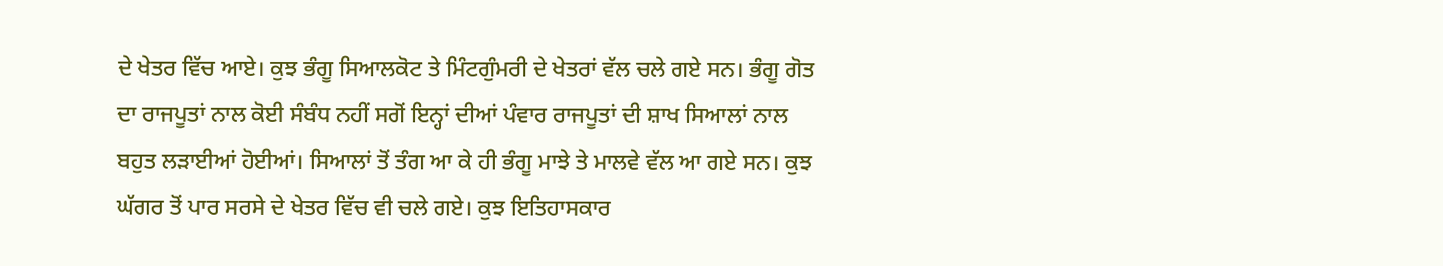ਦੇ ਖੇਤਰ ਵਿੱਚ ਆਏ। ਕੁਝ ਭੰਗੂ ਸਿਆਲਕੋਟ ਤੇ ਮਿੰਟਗੁੰਮਰੀ ਦੇ ਖੇਤਰਾਂ ਵੱਲ ਚਲੇ ਗਏ ਸਨ। ਭੰਗੂ ਗੋਤ ਦਾ ਰਾਜਪੂਤਾਂ ਨਾਲ ਕੋਈ ਸੰਬੰਧ ਨਹੀਂ ਸਗੋਂ ਇਨ੍ਹਾਂ ਦੀਆਂ ਪੰਵਾਰ ਰਾਜਪੂਤਾਂ ਦੀ ਸ਼ਾਖ ਸਿਆਲਾਂ ਨਾਲ ਬਹੁਤ ਲੜਾਈਆਂ ਹੋਈਆਂ। ਸਿਆਲਾਂ ਤੋਂ ਤੰਗ ਆ ਕੇ ਹੀ ਭੰਗੂ ਮਾਝੇ ਤੇ ਮਾਲਵੇ ਵੱਲ ਆ ਗਏ ਸਨ। ਕੁਝ ਘੱਗਰ ਤੋਂ ਪਾਰ ਸਰਸੇ ਦੇ ਖੇਤਰ ਵਿੱਚ ਵੀ ਚਲੇ ਗਏ। ਕੁਝ ਇਤਿਹਾਸਕਾਰ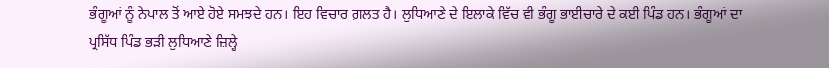ਭੰਗੂਆਂ ਨੂੰ ਨੇਪਾਲ ਤੋਂ ਆਏ ਹੋਏ ਸਮਝਦੇ ਹਨ। ਇਹ ਵਿਚਾਰ ਗ਼ਲਤ ਹੈ। ਲੁਧਿਆਣੇ ਦੇ ਇਲਾਕੇ ਵਿੱਚ ਵੀ ਭੰਗੂ ਭਾਈਚਾਰੇ ਦੇ ਕਈ ਪਿੰਡ ਹਨ। ਭੰਗੂਆਂ ਦਾ ਪ੍ਰਸਿੱਧ ਪਿੰਡ ਭੜੀ ਲੁਧਿਆਣੇ ਜ਼ਿਲ੍ਹੇ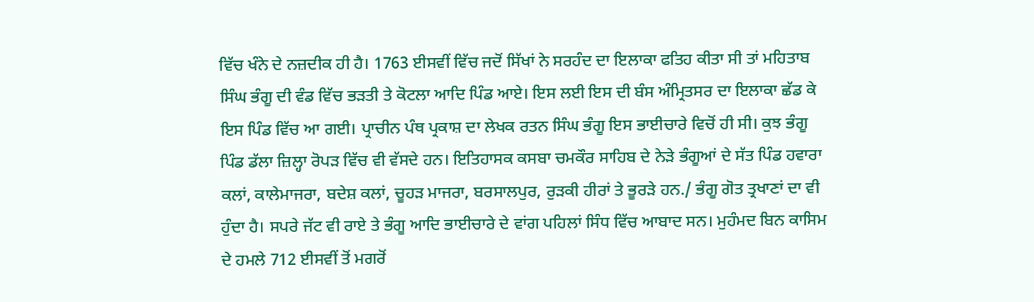ਵਿੱਚ ਖੰਨੇ ਦੇ ਨਜ਼ਦੀਕ ਹੀ ਹੈ। 1763 ਈਸਵੀਂ ਵਿੱਚ ਜਦੋਂ ਸਿੱਖਾਂ ਨੇ ਸਰਹੰਦ ਦਾ ਇਲਾਕਾ ਫਤਿਹ ਕੀਤਾ ਸੀ ਤਾਂ ਮਹਿਤਾਬ ਸਿੰਘ ਭੰਗੂ ਦੀ ਵੰਡ ਵਿੱਚ ਭੜਤੀ ਤੇ ਕੋਟਲਾ ਆਦਿ ਪਿੰਡ ਆਏ। ਇਸ ਲਈ ਇਸ ਦੀ ਬੰਸ ਅੰਮ੍ਰਿਤਸਰ ਦਾ ਇਲਾਕਾ ਛੱਡ ਕੇ ਇਸ ਪਿੰਡ ਵਿੱਚ ਆ ਗਈ। ਪ੍ਰਾਚੀਨ ਪੰਥ ਪ੍ਰਕਾਸ਼ ਦਾ ਲੇਖਕ ਰਤਨ ਸਿੰਘ ਭੰਗੂ ਇਸ ਭਾਈਚਾਰੇ ਵਿਚੋਂ ਹੀ ਸੀ। ਕੁਝ ਭੰਗੂ ਪਿੰਡ ਡੱਲਾ ਜ਼ਿਲ੍ਹਾ ਰੋਪੜ ਵਿੱਚ ਵੀ ਵੱਸਦੇ ਹਨ। ਇਤਿਹਾਸਕ ਕਸਬਾ ਚਮਕੌਰ ਸਾਹਿਬ ਦੇ ਨੇੜੇ ਭੰਗੂਆਂ ਦੇ ਸੱਤ ਪਿੰਡ ਹਵਾਰਾ ਕਲਾਂ, ਕਾਲੇਮਾਜਰਾ, ਬਦੇਸ਼ ਕਲਾਂ, ਚੂਹੜ ਮਾਜਰਾ, ਬਰਸਾਲਪੁਰ, ਰੁੜਕੀ ਹੀਰਾਂ ਤੇ ਭੂਰੜੇ ਹਨ./ ਭੰਗੂ ਗੋਤ ਤ੍ਰਖਾਣਾਂ ਦਾ ਵੀ ਹੁੰਦਾ ਹੈ। ਸਪਰੇ ਜੱਟ ਵੀ ਰਾਏ ਤੇ ਭੰਗੂ ਆਦਿ ਭਾਈਚਾਰੇ ਦੇ ਵਾਂਗ ਪਹਿਲਾਂ ਸਿੰਧ ਵਿੱਚ ਆਬਾਦ ਸਨ। ਮੁਹੰਮਦ ਬਿਨ ਕਾਸਿਮ ਦੇ ਹਮਲੇ 712 ਈਸਵੀਂ ਤੋਂ ਮਗਰੋਂ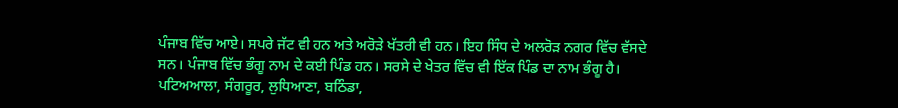ਪੰਜਾਬ ਵਿੱਚ ਆਏ। ਸਪਰੇ ਜੱਟ ਵੀ ਹਨ ਅਤੇ ਅਰੋੜੇ ਖੱਤਰੀ ਵੀ ਹਨ। ਇਹ ਸਿੰਧ ਦੇ ਅਲਰੋੜ ਨਗਰ ਵਿੱਚ ਵੱਸਦੇ ਸਨ। ਪੰਜਾਬ ਵਿੱਚ ਭੰਗੂ ਨਾਮ ਦੇ ਕਈ ਪਿੰਡ ਹਨ। ਸਰਸੇ ਦੇ ਖੇਤਰ ਵਿੱਚ ਵੀ ਇੱਕ ਪਿੰਡ ਦਾ ਨਾਮ ਭੰਗੂ ਹੈ। ਪਟਿਅਆਲਾ, ਸੰਗਰੂਰ, ਲੁਧਿਆਣਾ, ਬਠਿੰਡਾ,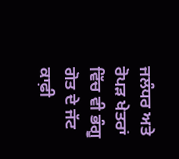ਜਲੰਧਰ ਅਤੇ ਰੋਪੜ ਖੇਤਰਾਂ ਵਿੱਚ ਵੀ ਭੰਗੂ ਗੋਤ ਦੇ ਜੱਟ ਕਾਫ਼ੀ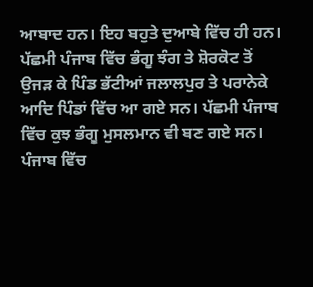ਆਬਾਦ ਹਨ। ਇਹ ਬਹੁਤੇ ਦੁਆਬੇ ਵਿੱਚ ਹੀ ਹਨ। ਪੱਛਮੀ ਪੰਜਾਬ ਵਿੱਚ ਭੰਗੂ ਝੰਗ ਤੇ ਸ਼ੋਰਕੋਟ ਤੋਂ ਉਜੜ ਕੇ ਪਿੰਡ ਭੱਟੀਆਂ ਜਲਾਲਪੁਰ ਤੇ ਪਰਾਨੇਕੇ ਆਦਿ ਪਿੰਡਾਂ ਵਿੱਚ ਆ ਗਏ ਸਨ। ਪੱਛਮੀ ਪੰਜਾਬ ਵਿੱਚ ਕੁਝ ਭੰਗੂ ਮੁਸਲਮਾਨ ਵੀ ਬਣ ਗਏ ਸਨ। ਪੰਜਾਬ ਵਿੱਚ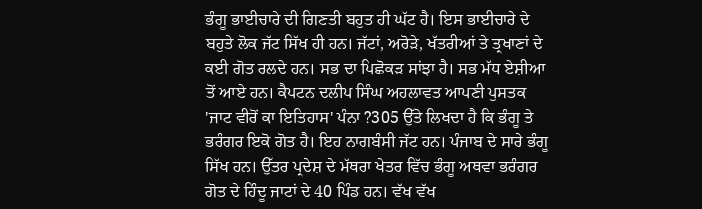ਭੰਗੂ ਭਾਈਚਾਰੇ ਦੀ ਗਿਣਤੀ ਬਹੁਤ ਹੀ ਘੱਟ ਹੈ। ਇਸ ਭਾਈਚਾਰੇ ਦੇ ਬਹੁਤੇ ਲੋਕ ਜੱਟ ਸਿੱਖ ਹੀ ਹਨ। ਜੱਟਾਂ, ਅਰੋੜੇ, ਖੱਤਰੀਆਂ ਤੇ ਤ੍ਰਖਾਣਾਂ ਦੇ ਕਈ ਗੋਤ ਰਲਦੇ ਹਨ। ਸਭ ਦਾ ਪਿਛੋਕੜ ਸਾਂਝਾ ਹੈ। ਸਭ ਮੱਧ ਏਸ਼ੀਆ ਤੋਂ ਆਏ ਹਨ। ਕੈਪਟਨ ਦਲੀਪ ਸਿੰਘ ਅਹਲਾਵਤ ਆਪਣੀ ਪੁਸਤਕ 'ਜਾਟ ਵੀਰੋਂ ਕਾ ਇਤਿਹਾਸ' ਪੰਨਾ ?305 ਉੱਤੇ ਲਿਖਦਾ ਹੈ ਕਿ ਭੰਗੂ ਤੇ ਭਰੰਗਰ ਇਕੋ ਗੋਤ ਹੈ। ਇਹ ਨਾਗਬੰਸੀ ਜੱਟ ਹਨ। ਪੰਜਾਬ ਦੇ ਸਾਰੇ ਭੰਗੂ ਸਿੱਖ ਹਨ। ਉੱਤਰ ਪ੍ਰਦੇਸ਼ ਦੇ ਮੱਥਰਾ ਖੇਤਰ ਵਿੱਚ ਭੰਗੂ ਅਥਵਾ ਭਰੰਗਰ ਗੋਤ ਦੇ ਹਿੰਦੂ ਜਾਟਾਂ ਦੇ 40 ਪਿੰਡ ਹਨ। ਵੱਖ ਵੱਖ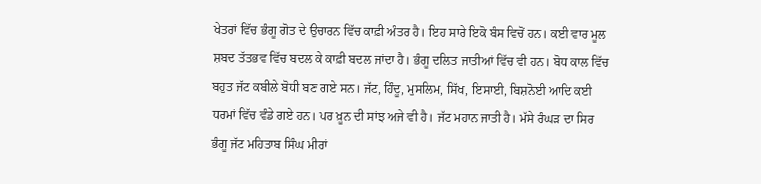ਖੇਤਰਾਂ ਵਿੱਚ ਭੰਗੂ ਗੋਤ ਦੇ ਉਚਾਰਨ ਵਿੱਚ ਕਾਫ਼ੀ ਅੰਤਰ ਹੈ। ਇਹ ਸਾਰੇ ਇਕੋ ਬੰਸ ਵਿਚੋਂ ਹਨ। ਕਈ ਵਾਰ ਮੂਲ ਸ਼ਬਦ ਤੱਤਭਵ ਵਿੱਚ ਬਦਲ ਕੇ ਕਾਫ਼ੀ ਬਦਲ ਜਾਂਦਾ ਹੈ। ਭੰਗੂ ਦਲਿਤ ਜਾਤੀਆਂ ਵਿੱਚ ਵੀ ਹਨ। ਬੋਧ ਕਾਲ ਵਿੱਚ ਬਹੁਤ ਜੱਟ ਕਬੀਲੇ ਬੋਧੀ ਬਣ ਗਏ ਸਨ। ਜੱਟ, ਹਿੰਦੂ, ਮੁਸਲਿਮ, ਸਿੱਖ, ਇਸਾਈ, ਬਿਸ਼ਨੋਈ ਆਦਿ ਕਈ ਧਰਮਾਂ ਵਿੱਚ ਵੰਡੇ ਗਏ ਹਨ। ਪਰ ਖ਼ੂਨ ਦੀ ਸਾਂਝ ਅਜੇ ਵੀ ਹੈ। ਜੱਟ ਮਹਾਨ ਜਾਤੀ ਹੈ। ਮੱਸੇ ਰੰਘੜ ਦਾ ਸਿਰ ਭੰਗੂ ਜੱਟ ਮਹਿਤਾਬ ਸਿੰਘ ਮੀਰਾਂ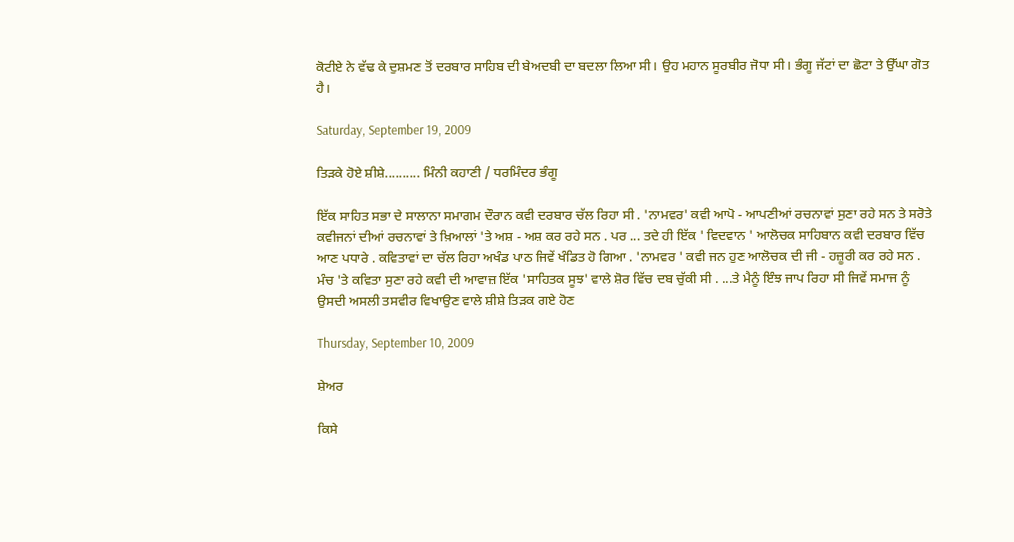ਕੋਟੀਏ ਨੇ ਵੱਢ ਕੇ ਦੁਸ਼ਮਣ ਤੋਂ ਦਰਬਾਰ ਸਾਹਿਬ ਦੀ ਬੇਅਦਬੀ ਦਾ ਬਦਲਾ ਲਿਆ ਸੀ। ਉਹ ਮਹਾਨ ਸੂਰਬੀਰ ਜੋਧਾ ਸੀ। ਭੰਗੂ ਜੱਟਾਂ ਦਾ ਛੋਟਾ ਤੇ ਉੱਘਾ ਗੋਤ ਹੈ।

Saturday, September 19, 2009

ਤਿੜਕੇ ਹੋਏ ਸ਼ੀਸ਼ੇ.......... ਮਿੰਨੀ ਕਹਾਣੀ / ਧਰਮਿੰਦਰ ਭੰਗੂ

ਇੱਕ ਸਾਹਿਤ ਸਭਾ ਦੇ ਸਾਲਾਨਾ ਸਮਾਗਮ ਦੌਰਾਨ ਕਵੀ ਦਰਬਾਰ ਚੱਲ ਰਿਹਾ ਸੀ . 'ਨਾਮਵਰ' ਕਵੀ ਆਪੋ - ਆਪਣੀਆਂ ਰਚਨਾਵਾਂ ਸੁਣਾ ਰਹੇ ਸਨ ਤੇ ਸਰੋਤੇ ਕਵੀਜਨਾਂ ਦੀਆਂ ਰਚਨਾਵਾਂ ਤੇ ਖ਼ਿਆਲਾਂ 'ਤੇ ਅਸ਼ - ਅਸ਼ ਕਰ ਰਹੇ ਸਨ . ਪਰ ... ਤਦੇ ਹੀ ਇੱਕ ' ਵਿਦਵਾਨ ' ਆਲੋਚਕ ਸਾਹਿਬਾਨ ਕਵੀ ਦਰਬਾਰ ਵਿੱਚ ਆਣ ਪਧਾਰੇ . ਕਵਿਤਾਵਾਂ ਦਾ ਚੱਲ ਰਿਹਾ ਅਖੰਡ ਪਾਠ ਜਿਵੇਂ ਖੰਡਿਤ ਹੋ ਗਿਆ . 'ਨਾਮਵਰ ' ਕਵੀ ਜਨ ਹੁਣ ਆਲੋਚਕ ਦੀ ਜੀ - ਹਜ਼ੂਰੀ ਕਰ ਰਹੇ ਸਨ . ਮੰਚ 'ਤੇ ਕਵਿਤਾ ਸੁਣਾ ਰਹੇ ਕਵੀ ਦੀ ਆਵਾਜ਼ ਇੱਕ 'ਸਾਹਿਤਕ ਸੂਝ' ਵਾਲੇ ਸ਼ੋਰ ਵਿੱਚ ਦਬ ਚੁੱਕੀ ਸੀ . ...ਤੇ ਮੈਨੂੰ ਇੰਝ ਜਾਪ ਰਿਹਾ ਸੀ ਜਿਵੇਂ ਸਮਾਜ ਨੂੰ ਉਸਦੀ ਅਸਲੀ ਤਸਵੀਰ ਵਿਖਾਉਣ ਵਾਲੇ ਸ਼ੀਸ਼ੇ ਤਿੜਕ ਗਏ ਹੋਣ

Thursday, September 10, 2009

ਸ਼ੇਅਰ

ਕਿਸੇ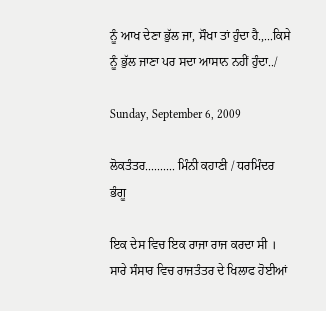ਨੂੰ ਆਖ ਦੇਣਾ ਭੁੱਲ ਜਾ, ਸੌਖਾ ਤਾਂ ਹੁੰਦਾ ਹੈ.,...ਕਿਸੇ ਨੂੰ ਭੁੱਲ ਜਾਣਾ ਪਰ ਸਦਾ ਆਸਾਨ ਨਹੀਂ ਹੁੰਦਾ../

Sunday, September 6, 2009

ਲੋਕਤੰਤਰ.......... ਮਿੰਨੀ ਕਹਾਣੀ / ਧਰਮਿੰਦਰ ਭੰਗੂ

ਇਕ ਦੇਸ ਵਿਚ ਇਕ ਰਾਜਾ ਰਾਜ ਕਰਦਾ ਸੀ । ਸਾਰੇ ਸੰਸਾਰ ਵਿਚ ਰਾਜਤੰਤਰ ਦੇ ਖਿਲਾਫ ਹੋਈਆਂ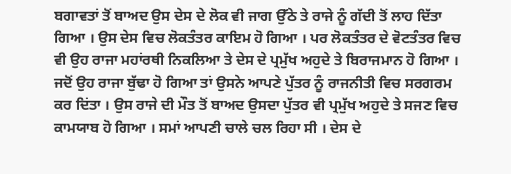ਬਗਾਵਤਾਂ ਤੋਂ ਬਾਅਦ ਉਸ ਦੇਸ ਦੇ ਲੋਕ ਵੀ ਜਾਗ ਉੱਠੇ ਤੇ ਰਾਜੇ ਨੂੰ ਗੱਦੀ ਤੋਂ ਲਾਹ ਦਿੱਤਾ ਗਿਆ । ਉਸ ਦੇਸ ਵਿਚ ਲੋਕਤੰਤਰ ਕਾਇਮ ਹੋ ਗਿਆ । ਪਰ ਲੋਕਤੰਤਰ ਦੇ ਵੋਟਤੰਤਰ ਵਿਚ ਵੀ ਉਹ ਰਾਜਾ ਮਹਾਂਰਥੀ ਨਿਕਲਿਆ ਤੇ ਦੇਸ ਦੇ ਪ੍ਰਮੁੱਖ ਅਹੁਦੇ ਤੇ ਬਿਰਾਜਮਾਨ ਹੋ ਗਿਆ । ਜਦੋਂ ਉਹ ਰਾਜਾ ਬੁੱਢਾ ਹੋ ਗਿਆ ਤਾਂ ਉਸਨੇ ਆਪਣੇ ਪੁੱਤਰ ਨੂੰ ਰਾਜਨੀਤੀ ਵਿਚ ਸਰਗਰਮ ਕਰ ਦਿਂਤਾ । ਉਸ ਰਾਜੇ ਦੀ ਮੌਤ ਤੋਂ ਬਾਅਦ ਉਸਦਾ ਪੁੱਤਰ ਵੀ ਪ੍ਰਮੁੱਖ ਅਹੁਦੇ ਤੇ ਸਜਣ ਵਿਚ ਕਾਮਯਾਬ ਹੋ ਗਿਆ । ਸਮਾਂ ਆਪਣੀ ਚਾਲੇ ਚਲ ਰਿਹਾ ਸੀ । ਦੇਸ ਦੇ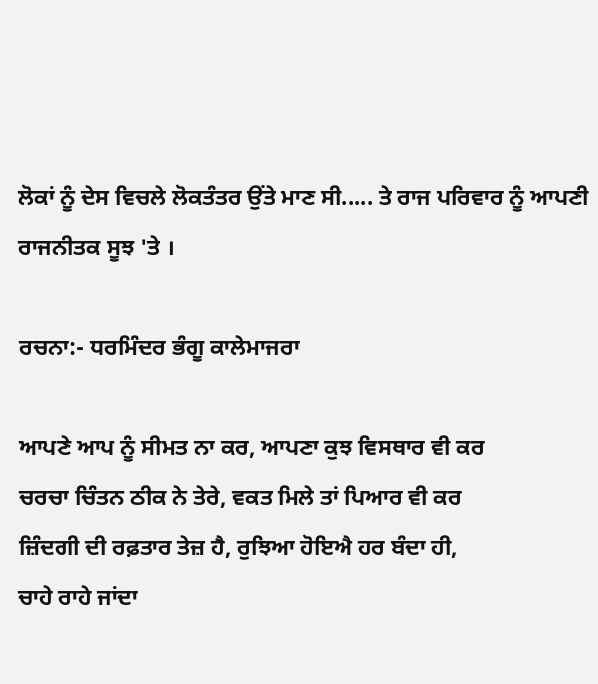ਲੋਕਾਂ ਨੂੰ ਦੇਸ ਵਿਚਲੇ ਲੋਕਤੰਤਰ ਉਂਤੇ ਮਾਣ ਸੀ..... ਤੇ ਰਾਜ ਪਰਿਵਾਰ ਨੂੰ ਆਪਣੀ ਰਾਜਨੀਤਕ ਸੂਝ 'ਤੇ ।

ਰਚਨਾ:- ਧਰਮਿੰਦਰ ਭੰਗੂ ਕਾਲੇਮਾਜਰਾ

ਆਪਣੇ ਆਪ ਨੂੰ ਸੀਮਤ ਨਾ ਕਰ, ਆਪਣਾ ਕੁਝ ਵਿਸਥਾਰ ਵੀ ਕਰ
ਚਰਚਾ ਚਿੰਤਨ ਠੀਕ ਨੇ ਤੇਰੇ, ਵਕਤ ਮਿਲੇ ਤਾਂ ਪਿਆਰ ਵੀ ਕਰ
ਜ਼ਿੰਦਗੀ ਦੀ ਰਫ਼ਤਾਰ ਤੇਜ਼ ਹੈ, ਰੁਝਿਆ ਹੋਇਐ ਹਰ ਬੰਦਾ ਹੀ,
ਚਾਹੇ ਰਾਹੇ ਜਾਂਦਾ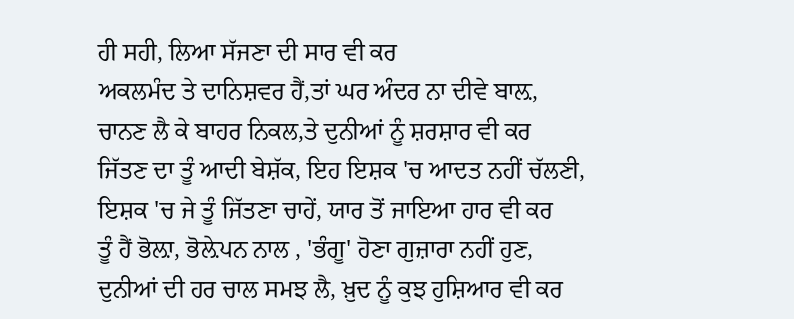ਹੀ ਸਹੀ, ਲਿਆ ਸੱਜਣਾ ਦੀ ਸਾਰ ਵੀ ਕਰ
ਅਕਲਮੰਦ ਤੇ ਦਾਨਿਸ਼ਵਰ ਹੈਂ,ਤਾਂ ਘਰ ਅੰਦਰ ਨਾ ਦੀਵੇ ਬਾਲ਼,
ਚਾਨਣ ਲੈ ਕੇ ਬਾਹਰ ਨਿਕਲ,ਤੇ ਦੁਨੀਆਂ ਨੂੰ ਸ਼ਰਸ਼ਾਰ ਵੀ ਕਰ
ਜਿੱਤਣ ਦਾ ਤੂੰ ਆਦੀ ਬੇਸ਼ੱਕ, ਇਹ ਇਸ਼ਕ 'ਚ ਆਦਤ ਨਹੀਂ ਚੱਲਣੀ,
ਇਸ਼ਕ 'ਚ ਜੇ ਤੂੰ ਜਿੱਤਣਾ ਚਾਹੇਂ, ਯਾਰ ਤੋਂ ਜਾਇਆ ਹਾਰ ਵੀ ਕਰ
ਤੂੰ ਹੈਂ ਭੋਲ਼ਾ, ਭੋਲ਼ੇਪਨ ਨਾਲ , 'ਭੰਗੂ' ਹੋਣਾ ਗੁਜ਼ਾਰਾ ਨਹੀਂ ਹੁਣ,
ਦੁਨੀਆਂ ਦੀ ਹਰ ਚਾਲ ਸਮਝ ਲੈ, ਖ਼ੁਦ ਨੂੰ ਕੁਝ ਹੁਸ਼ਿਆਰ ਵੀ ਕਰ